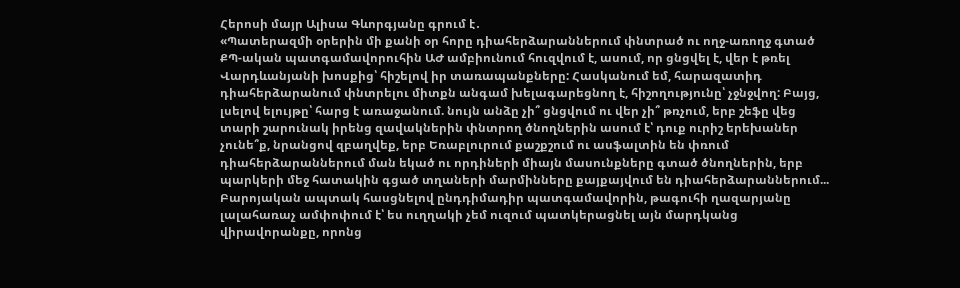Հերոսի մայր Ալիսա Գևորգյանը գրում է․
«Պատերազմի օրերին մի քանի օր հորը դիահերձարաններում փնտրած ու ողջ-առողջ գտած ՔՊ-ական պատգամավորուհին ԱԺ ամբիունում հուզվում է, ասում, որ ցնցվել է, վեր է թռել Վարդևանյանի խոսքից՝ հիշելով իր տառապանքները: Հասկանում եմ, հարազատիդ դիահերձարանում փնտրելու միտքն անգամ խելագարեցնող է, հիշողությունը՝ չջնջվող: Բայց, լսելով ելույթը՝ հարց է առաջանում. նույն անձը չի՞ ցնցվում ու վեր չի՞ թռչում, երբ շեֆը վեց տարի շարունակ իրենց զավակներին փնտրող ծնողներին ասում է՝ դուք ուրիշ երեխաներ չունե՞ք, նրանցով զբաղվեք, երբ Եռաբլուրում քաշքշում ու ասֆալտին են փռում դիահերձարաններում ման եկած ու որդիների միայն մասունքները գտած ծնողներին, երբ պարկերի մեջ հատակին գցած տղաների մարմինները քայքայվում են դիահերձարաններում...
Բարոյական ապտակ հասցնելով ընդդիմադիր պատգամավորին, թագուհի ղազարյանը լալահառաչ ամփոփում է՝ ես ուղղակի չեմ ուզում պատկերացնել այն մարդկանց վիրավորանքը, որոնց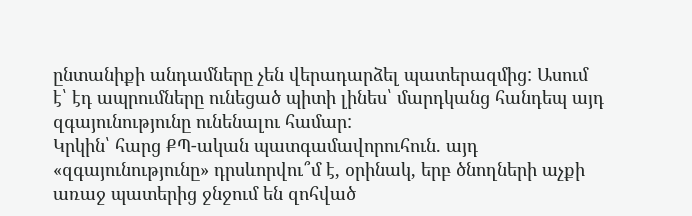ընտանիքի անդամները չեն վերադարձել պատերազմից: Ասում է՝ էդ ապրումները ունեցած պիտի լինես՝ մարդկանց հանդեպ այդ զգայունությունը ունենալու համար:
Կրկին՝ հարց ՔՊ-ական պատգամավորուհուն. այդ «զգայունությունը» դրսևորվու՞մ է, օրինակ, երբ ծնողների աչքի առաջ պատերից ջնջում են զոհված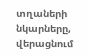տղաների նկարները, վերացնում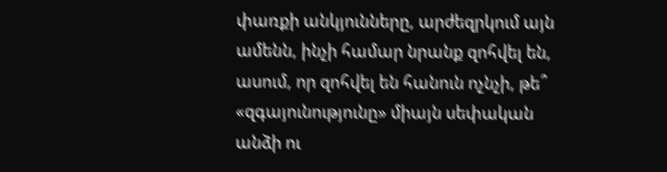փառքի անկյունները, արժեզրկում այն ամենն, ինչի համար նրանք զոհվել են, ասում, որ զոհվել են հանուն ոչնչի, թե՞ «զգայունությունը» միայն սեփական անձի ու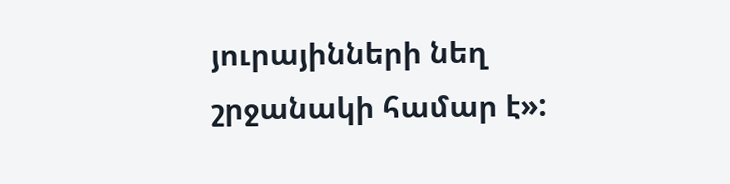յուրայինների նեղ շրջանակի համար է»: